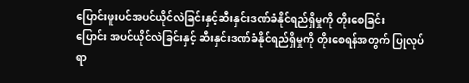ပြောင်းဖူးပင်အပင်ယိုင်လဲခြင်းနှင့်ဆီးနှင်းဒဏ်ခံနိုင်ရည်ရှိမှုကို တိုးစေခြင်း
ပြောင်း အပင်ယိုင်လဲခြင်းနှင့် ဆီးနှင်းဒဏ်ခံနိုင်ရည်ရှိမှုကို တိုးစေရန်အတွက် ပြုလုပ်ရာ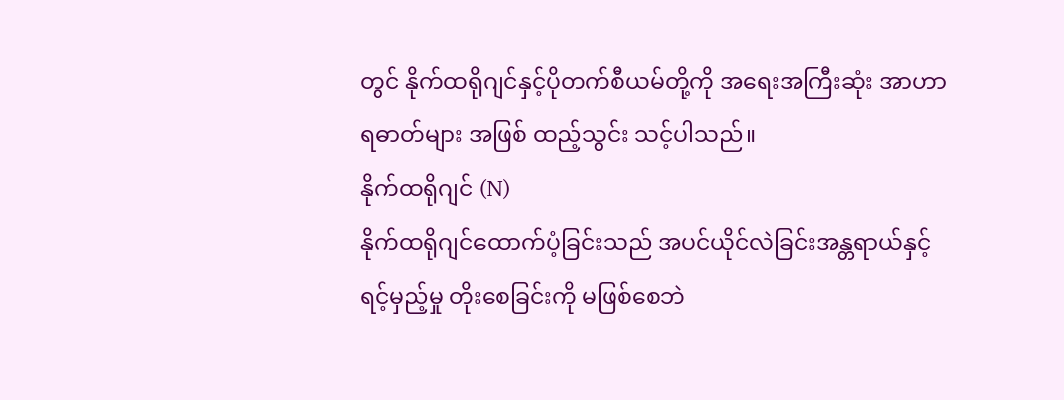တွင် နိုက်ထရိုဂျင်နှင့်ပိုတက်စီယမ်တို့ကို အရေးအကြီးဆုံး အာဟာရဓာတ်များ အဖြစ် ထည့်သွင်း သင့်ပါသည်။
နိုက်ထရိုဂျင် (N)
နိုက်ထရိုဂျင်ထောက်ပံ့ခြင်းသည် အပင်ယိုင်လဲခြင်းအန္တရာယ်နှင့် ရင့်မှည့်မှု တိုးစေခြင်းကို မဖြစ်စေဘဲ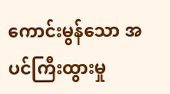ကောင်းမွန်သော အပင်ကြီးထွားမှု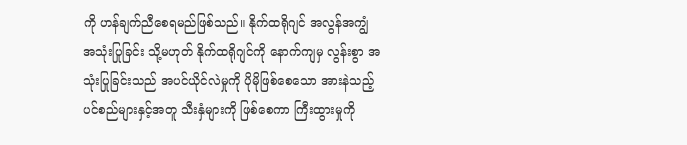ကို ဟန်ချက်ညီစေရမည်ဖြစ်သည်။ နိုက်ထရိုဂျင် အလွန်အကျွံ အသုံးပြုခြင်း သို့မဟုတ် နိုက်ထရိုဂျင်ကို နောက်ကျမှ လွန်းစွာ အသုံးပြုခြင်းသည် အပင်ယိုင်လဲမှုကို ပိုမိုဖြစ်စေသော အားနဲသည့် ပင်စည်များနှင့်အတူ သီးနှံများကို ဖြစ်စေကာ ကြီးထွားမှုကို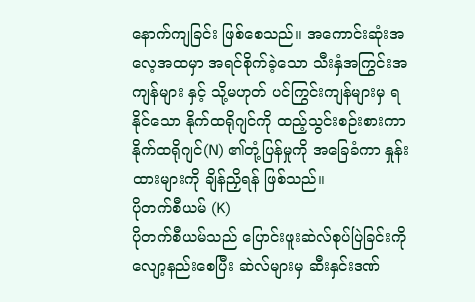နောက်ကျခြင်း ဖြစ်စေသည်။ အကောင်းဆုံးအလေ့အထမှာ အရင်စိုက်ခဲ့သော သီးနှံအကြွင်းအကျန်များ နှင့် သို့မဟုတ် ပင်ကြွင်းကျန်များမှ ရနိုင်သော နိုက်ထရိုဂျင်ကို ထည့်သွင်းစဉ်းစားကာ နိုက်ထရိုဂျင်(N) ၏တုံ့ပြန်မှုကို အခြေခံကာ နှုန်းထားများကို ချိန်ညှိရန် ဖြစ်သည်။
ပိုတက်စီယမ် (K)
ပိုတက်စီယမ်သည် ပြောင်းဖူးဆဲလ်စုပ်ပြဲခြင်းကို လျော့နည်းစေပြီး ဆဲလ်များမှ ဆီးနှင်းဒဏ်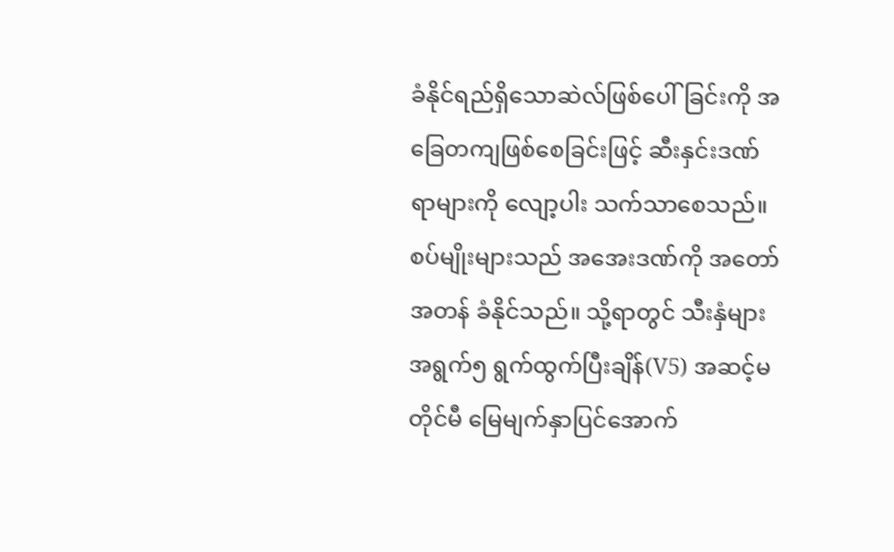ခံနိုင်ရည်ရှိသောဆဲလ်ဖြစ်ပေါ်ခြင်းကို အခြေတကျဖြစ်စေခြင်းဖြင့် ဆီးနှင်းဒဏ်ရာများကို လျော့ပါး သက်သာစေသည်။ စပ်မျိုးများသည် အအေးဒဏ်ကို အတော်အတန် ခံနိုင်သည်။ သို့ရာတွင် သီးနှံများ အရွက်၅ ရွက်ထွက်ပြီးချိန်(V5) အဆင့်မတိုင်မီ မြေမျက်နှာပြင်အောက်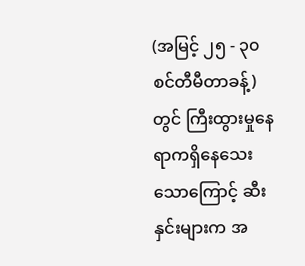(အမြင့် ၂၅ - ၃၀ စင်တီမီတာခန့်) တွင် ကြီးထွားမှုနေရာကရှိနေသေးသောကြောင့် ဆီးနှင်းများက အ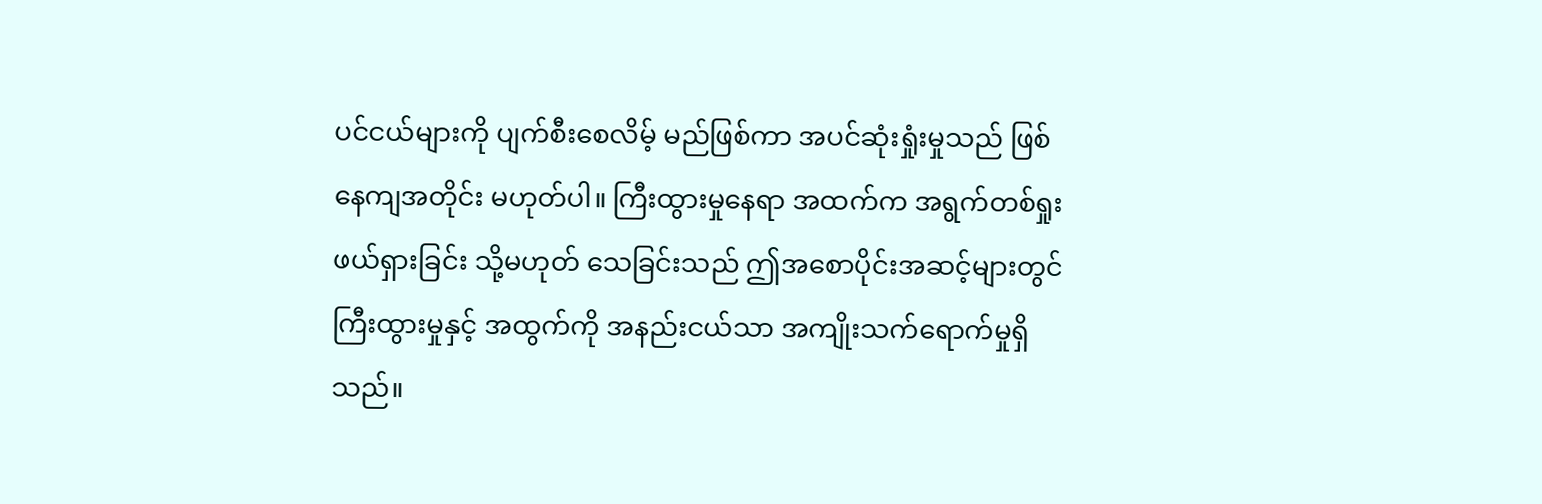ပင်ငယ်များကို ပျက်စီးစေလိမ့် မည်ဖြစ်ကာ အပင်ဆုံးရှုံးမှုသည် ဖြစ်နေကျအတိုင်း မဟုတ်ပါ။ ကြီးထွားမှုနေရာ အထက်က အရွက်တစ်ရှုး ဖယ်ရှားခြင်း သို့မဟုတ် သေခြင်းသည် ဤအစောပိုင်းအဆင့်များတွင် ကြီးထွားမှုနှင့် အထွက်ကို အနည်းငယ်သာ အကျိုးသက်ရောက်မှုရှိသည်။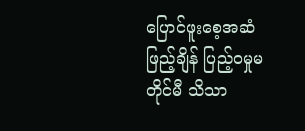ပြောင်ဖူးစေ့အဆံဖြည့်ချိန် ပြည့်ဝမှုမတိုင်မီ သိသာ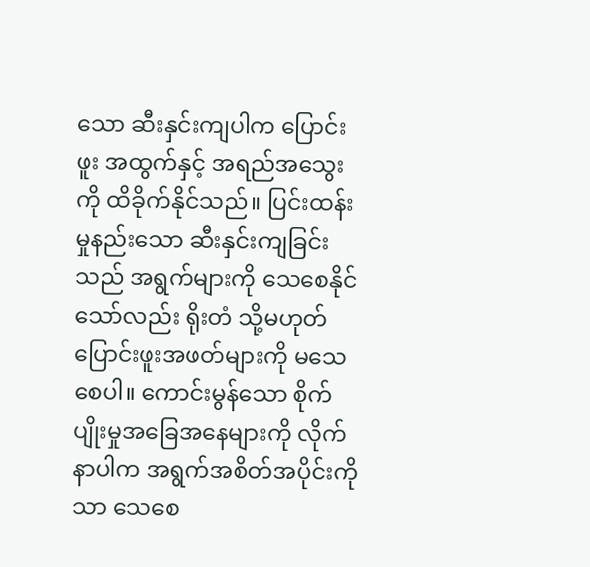သော ဆီးနှင်းကျပါက ပြောင်းဖူး အထွက်နှင့် အရည်အသွေးကို ထိခိုက်နိုင်သည်။ ပြင်းထန်းမှုနည်းသော ဆီးနှင်းကျခြင်းသည် အရွက်များကို သေစေနိုင်သော်လည်း ရိုးတံ သို့မဟုတ် ပြောင်းဖူးအဖတ်များကို မသေစေပါ။ ကောင်းမွန်သော စိုက်ပျိုးမှုအခြေအနေများကို လိုက်နာပါက အရွက်အစိတ်အပိုင်းကိုသာ သေစေ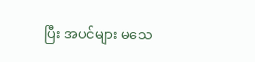ပြီး အပင်များ မသေ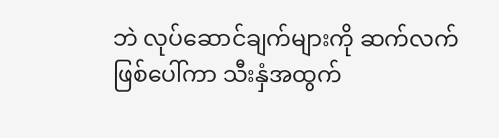ဘဲ လုပ်ဆောင်ချက်များကို ဆက်လက်ဖြစ်ပေါ်ကာ သီးနှံအထွက်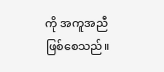ကို အကူအညီ ဖြစ်စေသည်။